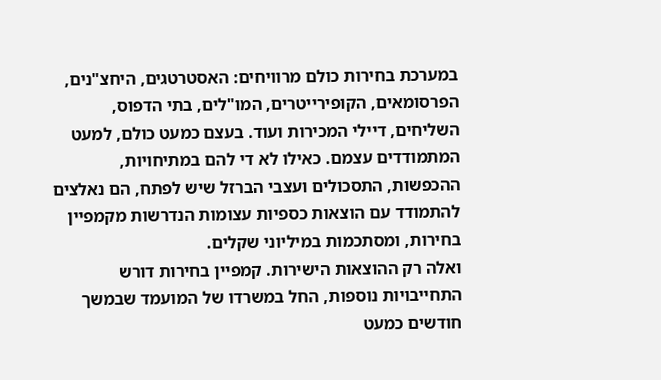במערכת בחירות כולם מרוויחים: האסטרטגים, היחצ"נים, הפרסומאים, הקופירייטרים, המו"לים, בתי הדפוס, השליחים, דיילי המכירות ועוד. בעצם כמעט כולם, למעט המתמודדים עצמם. כאילו לא די להם במתיחויות, ההכפשות, התסכולים ועצבי הברזל שיש לפתח, הם נאלצים להתמודד עם הוצאות כספיות עצומות הנדרשות מקמפיין בחירות, ומסתכמות במיליוני שקלים.
ואלה רק ההוצאות הישירות. קמפיין בחירות דורש התחייבויות נוספות, החל במשרדו של המועמד שבמשך חודשים כמעט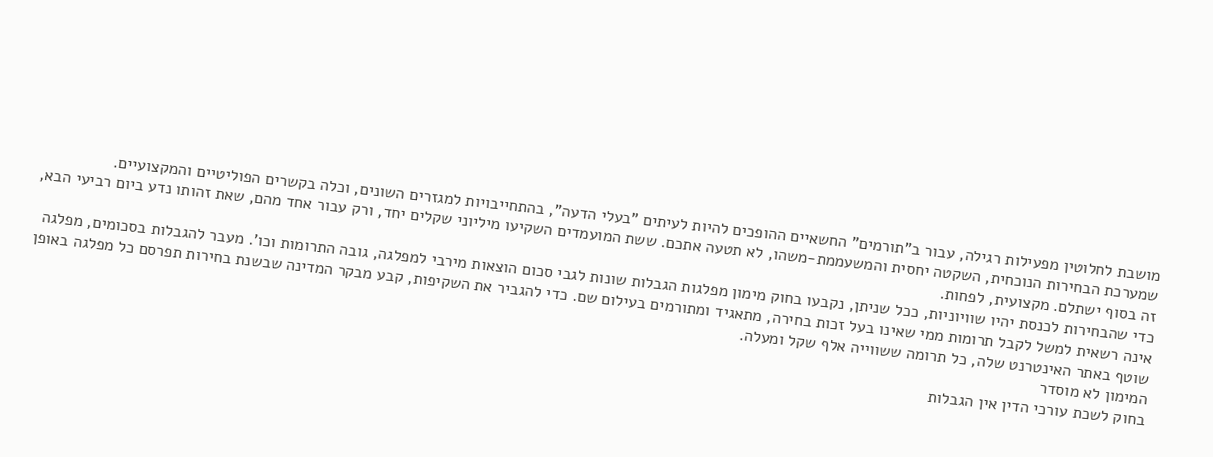מושבת לחלוטין מפעילות רגילה, עבור ב"תורמים" החשאיים ההופכים להיות לעיתים "בעלי הדעה", בהתחייבויות למגזרים השונים, וכלה בקשרים הפוליטיים והמקצועיים.
שמערכת הבחירות הנוכחית, השקטה יחסית והמשעממת-משהו, לא תטעה אתכם. ששת המועמדים השקיעו מיליוני שקלים יחד, ורק עבור אחד מהם, שאת זהותו נדע ביום רביעי הבא, זה בסוף ישתלם. מקצועית, לפחות.
כדי שהבחירות לכנסת יהיו שוויוניות, ככל שניתן, נקבעו בחוק מימון מפלגות הגבלות שונות לגבי סכום הוצאות מירבי למפלגה, גובה התרומות וכו'. מעבר להגבלות בסכומים, מפלגה אינה רשאית למשל לקבל תרומות ממי שאינו בעל זכות בחירה, מתאגיד ומתורמים בעילום שם. כדי להגביר את השקיפות, קבע מבקר המדינה שבשנת בחירות תפרסם כל מפלגה באופן שוטף באתר האינטרנט שלה, כל תרומה ששווייה אלף שקל ומעלה.
המימון לא מוסדר
בחוק לשכת עורכי הדין אין הגבלות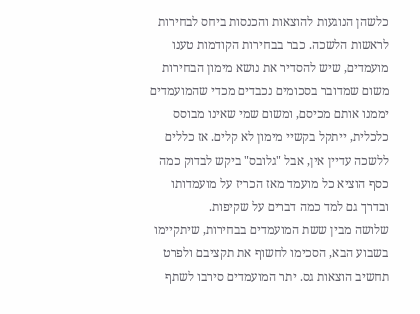כלשהן הנוגעות להוצאות והכנסות ביחס לבחירות לראשות הלשכה. כבר בבחירות הקודמות טענו מועמדים, שיש להסדיר את נושא מימון הבחירות משום שמדובר בסכומים נכבדים מכדי שהמועמדים יממנו אותם מכיסם, ומשום שמי שאינו מבוסס כלכלית, ייתקל בקשיי מימון לא קלים. אז כללים ללשכה עדיין אין, אבל "גלובס" ביקש לבדוק כמה כסף הוציא כל מועמד מאז הכריז על מועמדותו ובדרך גם למד כמה דברים על שקיפות.
שלושה מבין ששת המועמדים בבחירות, שיתקיימו בשבוע הבא, הסכימו לחשוף את תקציבם ולפרט תחשיב הוצאות גס. יתר המועמדים סירבו לשתף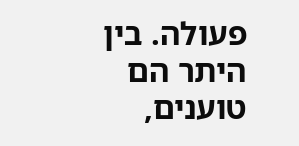פעולה. בין היתר הם טוענים,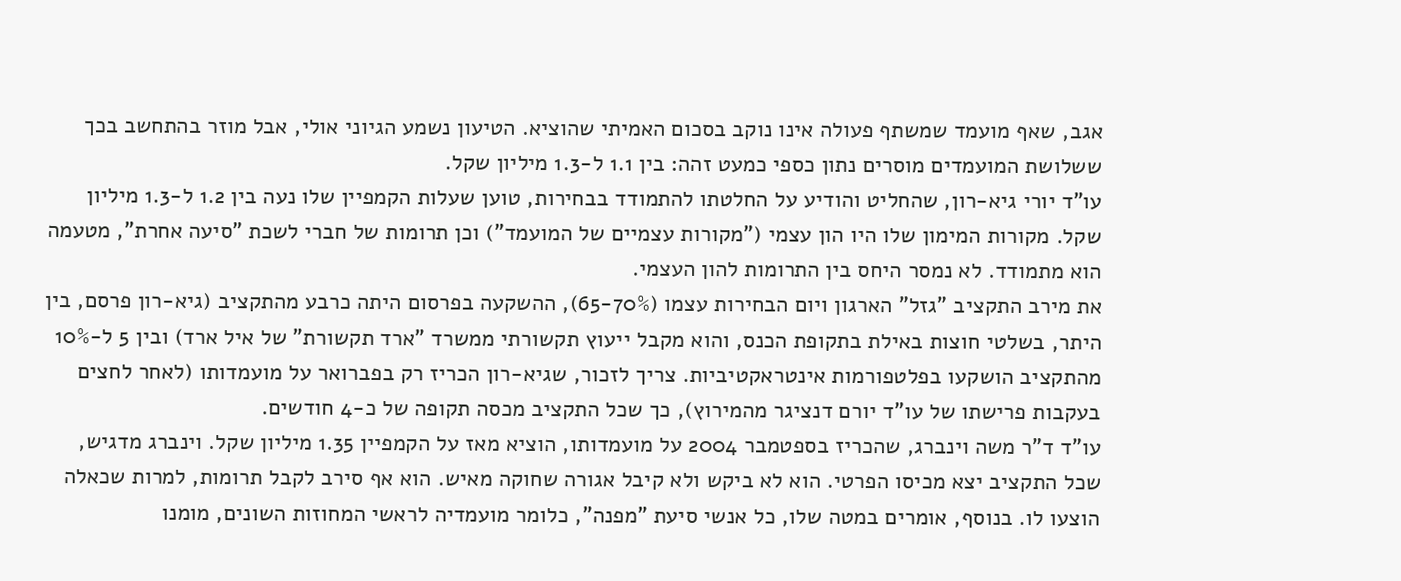אגב, שאף מועמד שמשתף פעולה אינו נוקב בסכום האמיתי שהוציא. הטיעון נשמע הגיוני אולי, אבל מוזר בהתחשב בכך ששלושת המועמדים מוסרים נתון כספי כמעט זהה: בין 1.1 ל-1.3 מיליון שקל.
עו"ד יורי גיא-רון, שהחליט והודיע על החלטתו להתמודד בבחירות, טוען שעלות הקמפיין שלו נעה בין 1.2 ל-1.3 מיליון שקל. מקורות המימון שלו היו הון עצמי ("מקורות עצמיים של המועמד") וכן תרומות של חברי לשכת "סיעה אחרת", מטעמה הוא מתמודד. לא נמסר היחס בין התרומות להון העצמי.
את מירב התקציב "גזל" הארגון ויום הבחירות עצמו (65-70%), ההשקעה בפרסום היתה כרבע מהתקציב (גיא-רון פרסם, בין היתר, בשלטי חוצות באילת בתקופת הכנס, והוא מקבל ייעוץ תקשורתי ממשרד "ארד תקשורת" של איל ארד) ובין 5 ל-10% מהתקציב הושקעו בפלטפורמות אינטראקטיביות. צריך לזכור, שגיא-רון הכריז רק בפברואר על מועמדותו (לאחר לחצים בעקבות פרישתו של עו"ד יורם דנציגר מהמירוץ), כך שכל התקציב מכסה תקופה של כ-4 חודשים.
עו"ד ד"ר משה וינברג, שהכריז בספטמבר 2004 על מועמדותו, הוציא מאז על הקמפיין 1.35 מיליון שקל. וינברג מדגיש, שכל התקציב יצא מכיסו הפרטי. הוא לא ביקש ולא קיבל אגורה שחוקה מאיש. הוא אף סירב לקבל תרומות, למרות שכאלה הוצעו לו. בנוסף, אומרים במטה שלו, כל אנשי סיעת "מפנה", כלומר מועמדיה לראשי המחוזות השונים, מומנו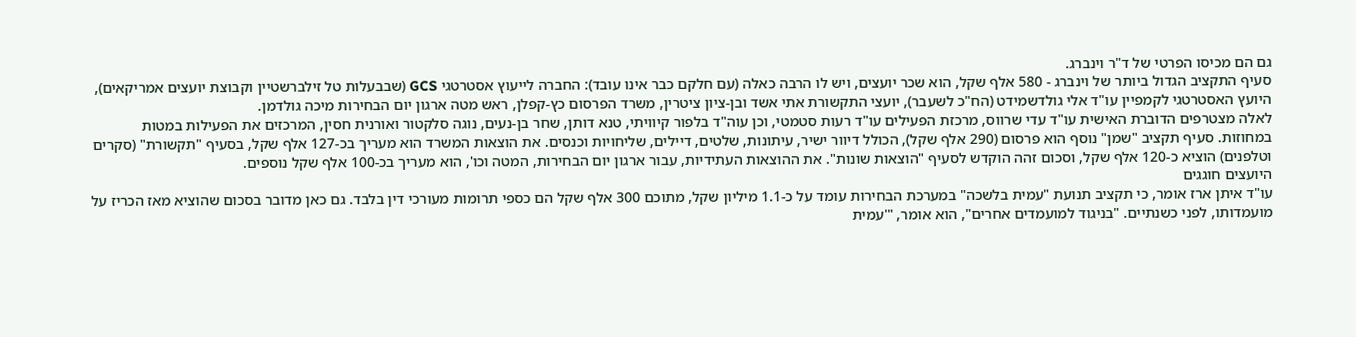גם הם מכיסו הפרטי של ד"ר וינברג.
סעיף התקציב הגדול ביותר של וינברג - 580 אלף שקל, הוא שכר יועצים, ויש לו הרבה כאלה (עם חלקם כבר אינו עובד): החברה לייעוץ אסטרטגי GCS (שבבעלות טל זילברשטיין וקבוצת יועצים אמריקאים), היועץ האסטרטגי לקמפיין עו"ד אלי גולדשמידט (הח"כ לשעבר), יועצי התקשורת אתי אשד ובן-ציון ציטרין, משרד הפרסום כץ-קפלן, ראש מטה ארגון יום הבחירות מיכה גולדמן.
לאלה מצטרפים הדוברת האישית עו"ד עדי שרווס, מרכזת הפעילים עו"ד רעות סטמטי, וכן עוה"ד בלפור קיוויתי, טנא דותן, שחר בן-נעים, נוגה סלקטור ואורנית חסין, המרכזים את הפעילות במטות במחוזות. סעיף תקציב "שמן" נוסף הוא פרסום (290 אלף שקל), הכולל דיוור ישיר, עיתונות, שלטים, דיילים, שליחויות וכנסים. את הוצאות המשרד הוא מעריך בכ-127 אלף שקל, בסעיף "תקשורת" (סקרים וטלפנים) הוציא כ-120 אלף שקל, וסכום זהה הוקדש לסעיף "הוצאות שונות". את ההוצאות העתידיות, עבור ארגון יום הבחירות, המטה וכו', הוא מעריך בכ-100 אלף שקל נוספים.
היועצים חוגגים
עו"ד איתן ארז אומר, כי תקציב תנועת "עמית בלשכה" במערכת הבחירות עומד על כ-1.1 מיליון שקל, מתוכם 300 אלף שקל הם כספי תרומות מעורכי דין בלבד. גם כאן מדובר בסכום שהוציא מאז הכריז על מועמדותו, לפני כשנתיים. "בניגוד למועמדים אחרים", הוא אומר, "'עמית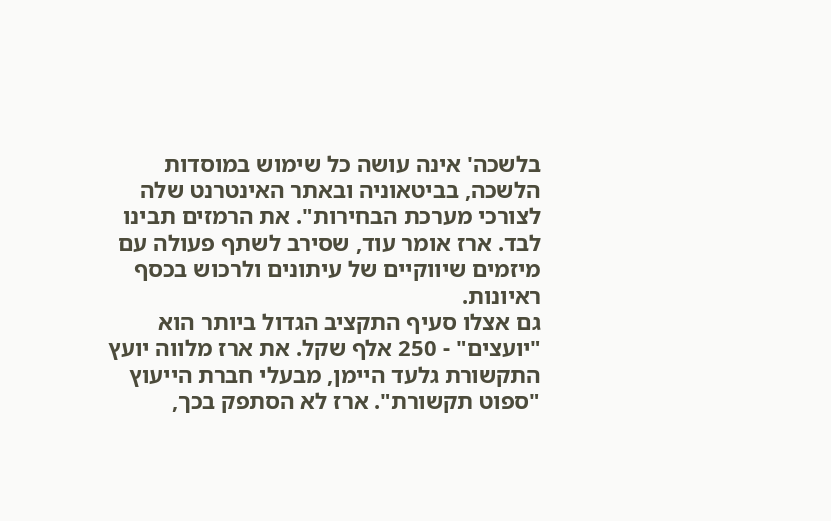בלשכה' אינה עושה כל שימוש במוסדות הלשכה, בביטאוניה ובאתר האינטרנט שלה לצורכי מערכת הבחירות". את הרמזים תבינו לבד. ארז אומר עוד, שסירב לשתף פעולה עם מיזמים שיווקיים של עיתונים ולרכוש בכסף ראיונות.
גם אצלו סעיף התקציב הגדול ביותר הוא "יועצים" - 250 אלף שקל. את ארז מלווה יועץ התקשורת גלעד היימן, מבעלי חברת הייעוץ "ספוט תקשורת". ארז לא הסתפק בכך,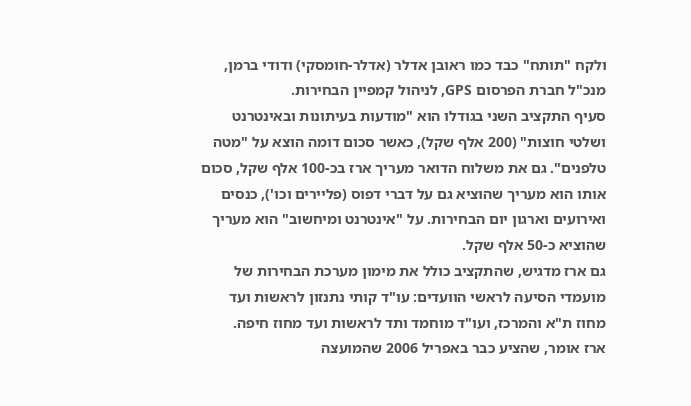ולקח "תותח" כבד כמו ראובן אדלר (אדלר-חומסקי) ודודי ברמן, מנכ"ל חברת הפרסום GPS, לניהול קמפיין הבחירות.
סעיף התקציב השני בגודלו הוא "מודעות בעיתונות ובאינטרנט ושלטי חוצות" (200 אלף שקל), כאשר סכום דומה הוצא על "מטה טלפנים". גם את משלוח הדואר מעריך ארז בכ-100 אלף שקל, סכום אותו הוא מעריך שהוציא גם על דברי דפוס (פליירים וכו'), כנסים ואירועים וארגון יום הבחירות. על "אינטרנט ומיחשוב" הוא מעריך שהוציא כ-50 אלף שקל.
גם ארז מדגיש, שהתקציב כולל את מימון מערכת הבחירות של מועמדי הסיעה לראשי הוועדים: עו"ד קותי נתנזון לראשות ועד מחוז ת"א והמרכז, ועו"ד מוחמד ותד לראשות ועד מחוז חיפה.
ארז אומר, שהציע כבר באפריל 2006 שהמועצה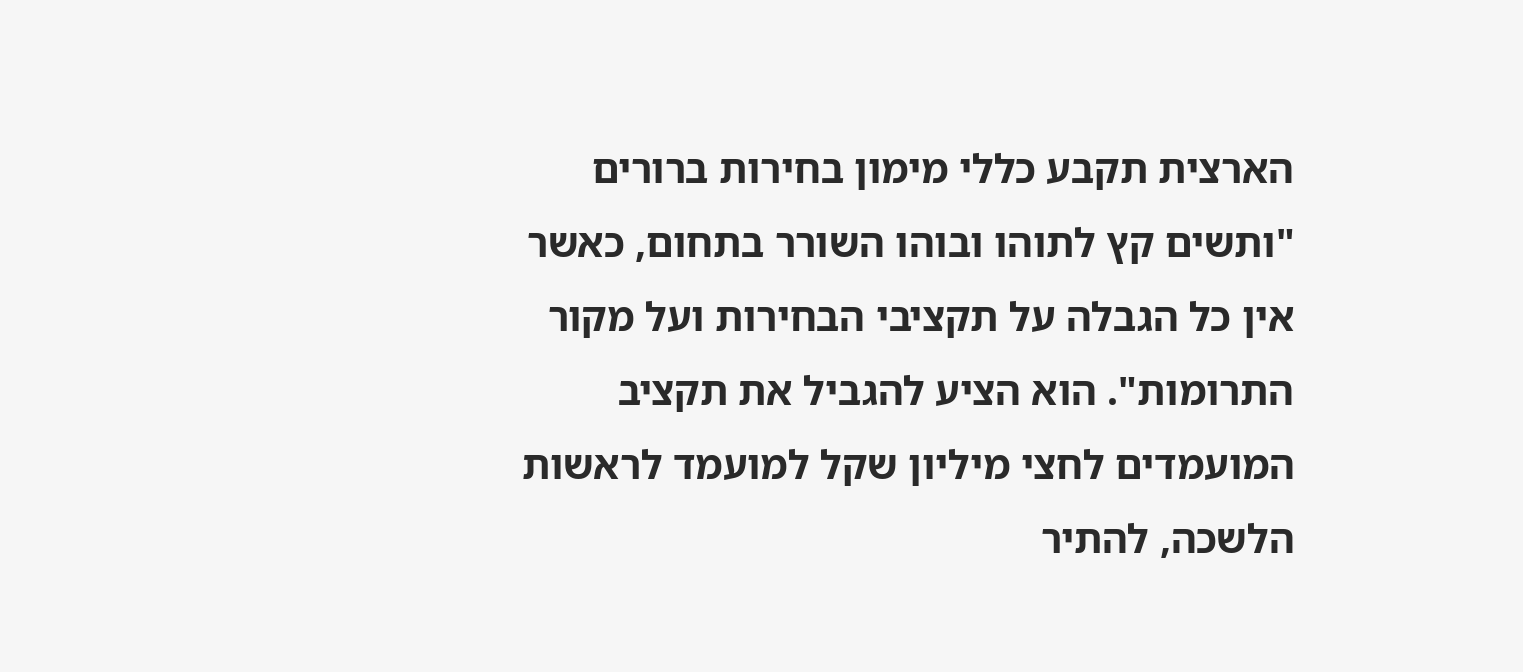הארצית תקבע כללי מימון בחירות ברורים "ותשים קץ לתוהו ובוהו השורר בתחום, כאשר אין כל הגבלה על תקציבי הבחירות ועל מקור התרומות". הוא הציע להגביל את תקציב המועמדים לחצי מיליון שקל למועמד לראשות הלשכה, להתיר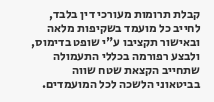קבלת תרומות מעורכי דין בלבד, לחייב כל מועמד בשקיפות מלאה ובאישור תקציבו ע"י שופט בדימוס, ולבצע רפורמה בכללי התעמולה שתחייב הקצאת שטח שווה בביטאוני הלשכה לכל המועמדים.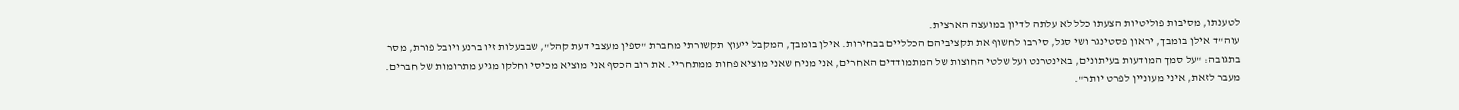לטענתו, מסיבות פוליטיות הצעתו כלל לא עלתה לדיון במועצה הארצית.
עוה"ד אילן בומבך, יראון פסטינגר ושי סגל, סירבו לחשוף את תקציביהם הכלליים בבחירות. אילן בומבך, המקבל ייעוץ תקשורתי מחברת "ספין מעצבי דעת קהל", שבבעלות זיו ברנע ויובל פורת, מסר בתגובה: "על סמך המודעות בעיתונים, באינטרנט ועל שלטי החוצות של המתמודדים האחרים, אני מניח שאני מוציא פחות ממתחריי. את רוב הכסף אני מוציא מכיסי וחלקו מגיע מתרומות של חברים. מעבר לזאת, איני מעוניין לפרט יותר".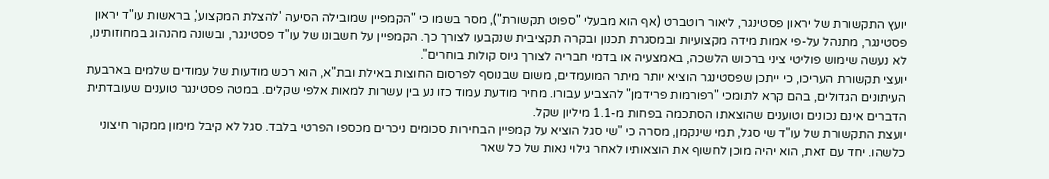יועץ התקשורת של יראון פסטינגר, ליאור רוטברט (אף הוא מבעלי "ספוט תקשורת"), מסר בשמו כי "הקמפיין שמובילה הסיעה 'להצלת המקצוע', בראשות עו"ד יראון פסטינגר, מתנהל על-פי אמות מידה מקצועיות ובמסגרת תכנון ובקרה תקציבית שנקבעו לצורך כך. הקמפיין על חשבונו של עו"ד פסטינגר, ובשונה מהנהוג במחוזותינו, לא נעשה שימוש פוליטי ציני ברכוש הלשכה, באמצעיה או בדמי חבריה לצורך גיוס קולות בוחרים".
יועצי תקשורת העריכו, כי ייתכן שפסטינגר הוציא יותר מיתר המועמדים, משום שבנוסף לפרסום החוצות באילת ובת"א, הוא רכש מודעות של עמודים שלמים בארבעת העיתונים הגדולים, בהם קרא לתומכי "רפורמות פרידמן" להצביע עבורו. מחיר מודעת עמוד כזו נע בין עשרות למאות אלפי שקלים. במטה פסטינגר טוענים שעובדתית הדברים אינם נכונים וטוענים שהוצאתו הסתכמה בפחות מ-1.1 מיליון שקל.
יועצת התקשורת של עו"ד שי סגל, תמי שינקמן, מסרה כי "שי סגל הוציא על קמפיין הבחירות סכומים ניכרים מכספו הפרטי בלבד. סגל לא קיבל מימון ממקור חיצוני כלשהו. יחד עם זאת, הוא יהיה מוכן לחשוף את הוצאותיו לאחר גילוי נאות של כל שאר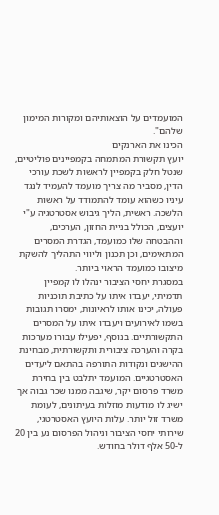המועמדים על הוצאותיהם ומקורות המימון שלהם".
הכינו את הארנקים
יועץ תקשורת המתמחה בקמפיינים פוליטיים, שנטל חלק בקמפיין לראשות לשכת עורכי הדין, מסביר מה צריך מועמד להעמיד לנגד עיניו כשהוא עומד להתמודד על ראשות הלשכה. ראשית, הליך גיבוש אסטרטגיה ע"י יועצים, הכולל בניית החזון, הערכים, וההבטחה שלו כמועמד, הגדרת המסרים המתאימים, וכן תכנון וליווי התהליך להשקת מיצובו כמועמד הראוי ביותר.
במסגרת יחסי הציבור ינהלו לו קמפיין תדמיתי, יעבדו איתו על כתיבת תוכניות פעולה, יכינו אותו לראיונות, ימסרו תגובות בשמו לאירועים ויעבדו איתו על המסרים התקשורתיים. בנוסף, יפעילו עבורו מערכות בקרה והערכה ציבורית ותקשורתית, מבחינת ההישגים ונקודות התורפה בהתאם ליעדים האסטרטגיים. המועמד יתלבט בין בחירת משרד פרסום יקר, שיגבה ממנו שכר גבוה אך ישיג לו מודעות מוזלות בעיתונים, לעומת משרד זול יותר. עלות היועץ האסטרטגי, שירותי יחסי הציבור וניהול הפרסום נע בין 20 ל-50 אלף דולר בחודש.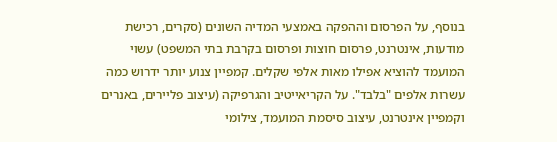בנוסף, על הפרסום וההפקה באמצעי המדיה השונים (סקרים, רכישת מודעות, אינטרנט, פרסום חוצות ופרסום בקרבת בתי המשפט) עשוי המועמד להוציא אפילו מאות אלפי שקלים. קמפיין צנוע יותר ידרוש כמה עשרות אלפים "בלבד". על הקריאייטיב והגרפיקה (עיצוב פליירים, באנרים וקמפיין אינטרנט, עיצוב סיסמת המועמד, צילומי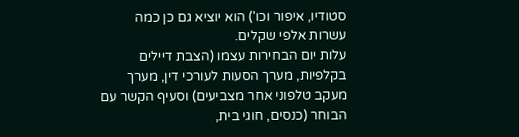סטודיו, איפור וכו') הוא יוציא גם כן כמה עשרות אלפי שקלים.
עלות יום הבחירות עצמו (הצבת דיילים בקלפיות, מערך הסעות לעורכי דין, מערך מעקב טלפוני אחר מצביעים) וסעיף הקשר עם הבוחר (כנסים, חוגי בית,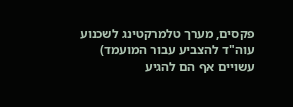פקסים, מערך טלמרקטינג לשכנוע עוה"ד להצביע עבור המועמד) עשויים אף הם להגיע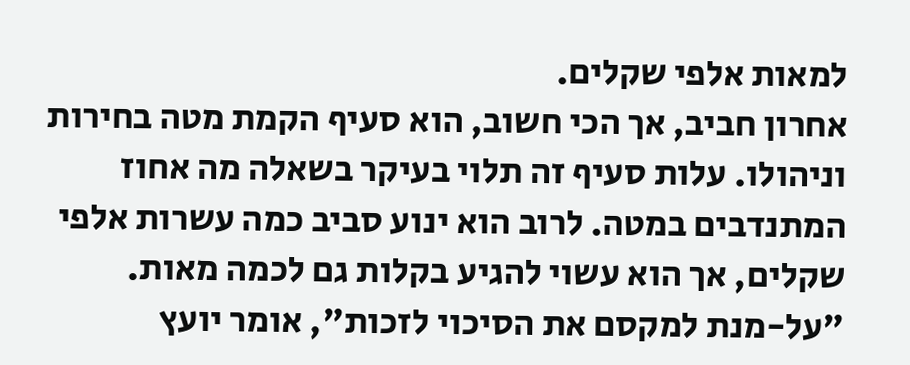למאות אלפי שקלים.
אחרון חביב, אך הכי חשוב, הוא סעיף הקמת מטה בחירות וניהולו. עלות סעיף זה תלוי בעיקר בשאלה מה אחוז המתנדבים במטה. לרוב הוא ינוע סביב כמה עשרות אלפי שקלים, אך הוא עשוי להגיע בקלות גם לכמה מאות.
"על-מנת למקסם את הסיכוי לזכות", אומר יועץ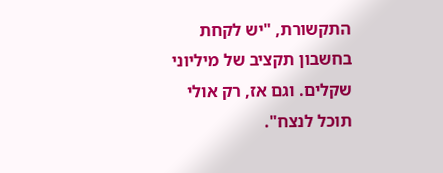התקשורת, "יש לקחת בחשבון תקציב של מיליוני שקלים. וגם אז, רק אולי תוכל לנצח".